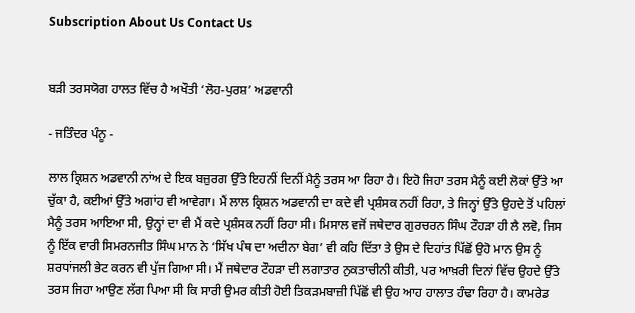Subscription About Us Contact Us


ਬੜੀ ਤਰਸਯੋਗ ਹਾਲਤ ਵਿੱਚ ਹੈ ਅਖੌਤੀ ‘ਲੋਹ-ਪੁਰਸ਼’ ਅਡਵਾਨੀ

- ਜਤਿੰਦਰ ਪੰਨੂ -

ਲਾਲ ਕ੍ਰਿਸ਼ਨ ਅਡਵਾਨੀ ਨਾਂਅ ਦੇ ਇਕ ਬਜ਼ੁਰਗ ਉੱਤੇ ਇਹਨੀਂ ਦਿਨੀਂ ਮੈਨੂੰ ਤਰਸ ਆ ਰਿਹਾ ਹੈ। ਇਹੋ ਜਿਹਾ ਤਰਸ ਮੈਨੂੰ ਕਈ ਲੋਕਾਂ ਉੱਤੇ ਆ ਚੁੱਕਾ ਹੈ, ਕਈਆਂ ਉੱਤੇ ਅਗਾਂਹ ਵੀ ਆਵੇਗਾ। ਮੈਂ ਲਾਲ ਕ੍ਰਿਸ਼ਨ ਅਡਵਾਨੀ ਦਾ ਕਦੇ ਵੀ ਪ੍ਰਸ਼ੰਸਕ ਨਹੀਂ ਰਿਹਾ, ਤੇ ਜਿਨ੍ਹਾਂ ਉੱਤੇ ਉਹਦੇ ਤੋਂ ਪਹਿਲਾਂ ਮੈਨੂੰ ਤਰਸ ਆਇਆ ਸੀ, ਉਨ੍ਹਾਂ ਦਾ ਵੀ ਮੈਂ ਕਦੇ ਪ੍ਰਸ਼ੰਸਕ ਨਹੀਂ ਰਿਹਾ ਸੀ। ਮਿਸਾਲ ਵਜੋਂ ਜਥੇਦਾਰ ਗੁਰਚਰਨ ਸਿੰਘ ਟੌਹੜਾ ਹੀ ਲੈ ਲਵੋ, ਜਿਸ ਨੂੰ ਇੱਕ ਵਾਰੀ ਸਿਮਰਨਜੀਤ ਸਿੰਘ ਮਾਨ ਨੇ ‘ਸਿੱਖ ਪੰਥ ਦਾ ਅਦੀਨਾ ਬੇਗ’ ਵੀ ਕਹਿ ਦਿੱਤਾ ਤੇ ਉਸ ਦੇ ਦਿਹਾਂਤ ਪਿੱਛੋਂ ਉਹੋ ਮਾਨ ਉਸ ਨੂੰ ਸ਼ਰਧਾਂਜਲੀ ਭੇਟ ਕਰਨ ਵੀ ਪੁੱਜ ਗਿਆ ਸੀ। ਮੈਂ ਜਥੇਦਾਰ ਟੌਹੜਾ ਦੀ ਲਗਾਤਾਰ ਨੁਕਤਾਚੀਨੀ ਕੀਤੀ, ਪਰ ਆਖ਼ਰੀ ਦਿਨਾਂ ਵਿੱਚ ਉਹਦੇ ਉੱਤੇ ਤਰਸ ਜਿਹਾ ਆਉਣ ਲੱਗ ਪਿਆ ਸੀ ਕਿ ਸਾਰੀ ਉਮਰ ਕੀਤੀ ਹੋਈ ਤਿਕੜਮਬਾਜ਼ੀ ਪਿੱਛੋਂ ਵੀ ਉਹ ਆਹ ਹਾਲਾਤ ਹੰਢਾ ਰਿਹਾ ਹੈ। ਕਾਮਰੇਡ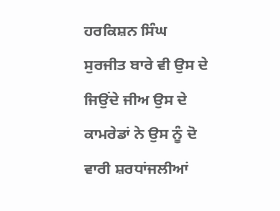ਹਰਕਿਸ਼ਨ ਸਿੰਘ ਸੁਰਜੀਤ ਬਾਰੇ ਵੀ ਉਸ ਦੇ ਜਿਉਂਦੇ ਜੀਅ ਉਸ ਦੇ ਕਾਮਰੇਡਾਂ ਨੇ ਉਸ ਨੂੰ ਦੋ ਵਾਰੀ ਸ਼ਰਧਾਂਜਲੀਆਂ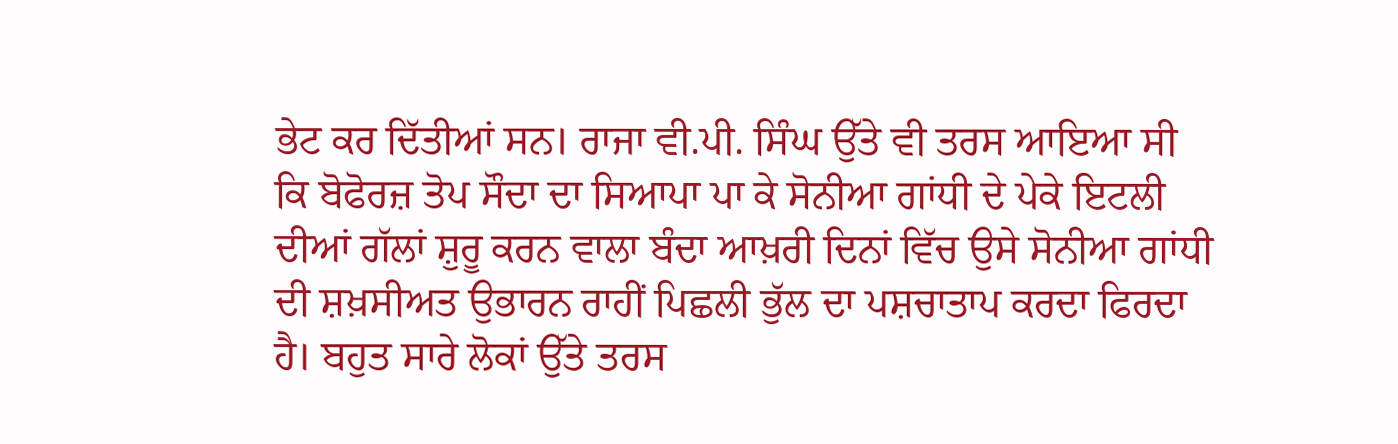ਭੇਟ ਕਰ ਦਿੱਤੀਆਂ ਸਨ। ਰਾਜਾ ਵੀ.ਪੀ. ਸਿੰਘ ਉੱਤੇ ਵੀ ਤਰਸ ਆਇਆ ਸੀ ਕਿ ਬੋਫੋਰਜ਼ ਤੋਪ ਸੌਦਾ ਦਾ ਸਿਆਪਾ ਪਾ ਕੇ ਸੋਨੀਆ ਗਾਂਧੀ ਦੇ ਪੇਕੇ ਇਟਲੀ ਦੀਆਂ ਗੱਲਾਂ ਸ਼ੁਰੂ ਕਰਨ ਵਾਲਾ ਬੰਦਾ ਆਖ਼ਰੀ ਦਿਨਾਂ ਵਿੱਚ ਉਸੇ ਸੋਨੀਆ ਗਾਂਧੀ ਦੀ ਸ਼ਖ਼ਸੀਅਤ ਉਭਾਰਨ ਰਾਹੀਂ ਪਿਛਲੀ ਭੁੱਲ ਦਾ ਪਸ਼ਚਾਤਾਪ ਕਰਦਾ ਫਿਰਦਾ ਹੈ। ਬਹੁਤ ਸਾਰੇ ਲੋਕਾਂ ਉੱਤੇ ਤਰਸ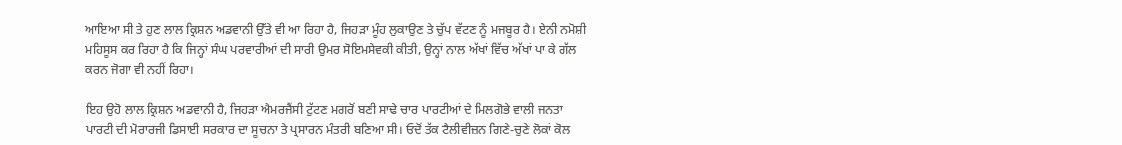ਆਇਆ ਸੀ ਤੇ ਹੁਣ ਲਾਲ ਕ੍ਰਿਸ਼ਨ ਅਡਵਾਨੀ ਉੱਤੇ ਵੀ ਆ ਰਿਹਾ ਹੈ, ਜਿਹੜਾ ਮੂੰਹ ਲੁਕਾਉਣ ਤੇ ਚੁੱਪ ਵੱਟਣ ਨੂੰ ਮਜਬੂਰ ਹੈ। ਏਨੀ ਨਮੋਸ਼ੀ ਮਹਿਸੂਸ ਕਰ ਰਿਹਾ ਹੈ ਕਿ ਜਿਨ੍ਹਾਂ ਸੰਘ ਪਰਵਾਰੀਆਂ ਦੀ ਸਾਰੀ ਉਮਰ ਸੋਇਮਸੇਵਕੀ ਕੀਤੀ, ਉਨ੍ਹਾਂ ਨਾਲ ਅੱਖਾਂ ਵਿੱਚ ਅੱਖਾਂ ਪਾ ਕੇ ਗੱਲ ਕਰਨ ਜੋਗਾ ਵੀ ਨਹੀਂ ਰਿਹਾ।

ਇਹ ਉਹੋ ਲਾਲ ਕ੍ਰਿਸ਼ਨ ਅਡਵਾਨੀ ਹੈ, ਜਿਹੜਾ ਐਮਰਜੈਂਸੀ ਟੁੱਟਣ ਮਗਰੋਂ ਬਣੀ ਸਾਢੇ ਚਾਰ ਪਾਰਟੀਆਂ ਦੇ ਮਿਲਗੋਭੇ ਵਾਲੀ ਜਨਤਾ ਪਾਰਟੀ ਦੀ ਮੋਰਾਰਜੀ ਡਿਸਾਈ ਸਰਕਾਰ ਦਾ ਸੂਚਨਾ ਤੇ ਪ੍ਰਸਾਰਨ ਮੰਤਰੀ ਬਣਿਆ ਸੀ। ਓਦੋਂ ਤੱਕ ਟੈਲੀਵੀਜ਼ਨ ਗਿਣੇ-ਚੁਣੇ ਲੋਕਾਂ ਕੋਲ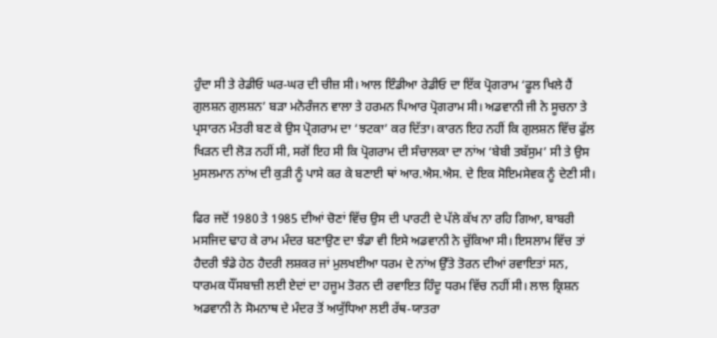ਹੁੰਦਾ ਸੀ ਤੇ ਰੇਡੀਓ ਘਰ-ਘਰ ਦੀ ਚੀਜ਼ ਸੀ। ਆਲ ਇੰਡੀਆ ਰੇਡੀਓ ਦਾ ਇੱਕ ਪ੍ਰੋਗਰਾਮ ‘ਫੂਲ ਖਿਲੇ ਹੈਂ ਗੁਲਸ਼ਨ ਗੁਲਸ਼ਨ’ ਬੜਾ ਮਨੋਰੰਜਨ ਵਾਲਾ ਤੇ ਹਰਮਨ ਪਿਆਰ ਪ੍ਰੋਗਰਾਮ ਸੀ। ਅਡਵਾਨੀ ਜੀ ਨੇ ਸੂਚਨਾ ਤੇ ਪ੍ਰਸਾਰਨ ਮੰਤਰੀ ਬਣ ਕੇ ਉਸ ਪ੍ਰੋਗਰਾਮ ਦਾ ‘ਝਟਕਾ’ ਕਰ ਦਿੱਤਾ। ਕਾਰਨ ਇਹ ਨਹੀਂ ਕਿ ਗੁਲਸ਼ਨ ਵਿੱਚ ਫੁੱਲ ਖਿੜਨ ਦੀ ਲੋੜ ਨਹੀਂ ਸੀ, ਸਗੋਂ ਇਹ ਸੀ ਕਿ ਪ੍ਰੋਗਰਾਮ ਦੀ ਸੰਚਾਲਕਾ ਦਾ ਨਾਂਅ ‘ਬੇਬੀ ਤਬੱਸੁਮ’ ਸੀ ਤੇ ਉਸ ਮੁਸਲਮਾਨ ਨਾਂਅ ਦੀ ਕੁੜੀ ਨੂੰ ਪਾਸੇ ਕਰ ਕੇ ਬਣਾਈ ਥਾਂ ਆਰ.ਐਸ.ਐਸ. ਦੇ ਇਕ ਸੋਇਮਸੇਵਕ ਨੂੰ ਦੇਣੀ ਸੀ।

ਫਿਰ ਜਦੋਂ 1980 ਤੇ 1985 ਦੀਆਂ ਚੋਣਾਂ ਵਿੱਚ ਉਸ ਦੀ ਪਾਰਟੀ ਦੇ ਪੱਲੇ ਕੱਖ ਨਾ ਰਹਿ ਗਿਆ, ਬਾਬਰੀ ਮਸਜਿਦ ਢਾਹ ਕੇ ਰਾਮ ਮੰਦਰ ਬਣਾਉਣ ਦਾ ਝੰਡਾ ਵੀ ਇਸੇ ਅਡਵਾਨੀ ਨੇ ਚੁੱਕਿਆ ਸੀ। ਇਸਲਾਮ ਵਿੱਚ ਤਾਂ ਹੈਦਰੀ ਝੰਡੇ ਹੇਠ ਹੈਦਰੀ ਲਸ਼ਕਰ ਜਾਂ ਮੁਲਖਈਆ ਧਰਮ ਦੇ ਨਾਂਅ ਉੱਤੇ ਤੋਰਨ ਦੀਆਂ ਰਵਾਇਤਾਂ ਸਨ, ਧਾਰਮਕ ਧੌਂਸਬਾਜ਼ੀ ਲਈ ਏਦਾਂ ਦਾ ਹਜੂਮ ਤੋਰਨ ਦੀ ਰਵਾਇਤ ਹਿੰਦੂ ਧਰਮ ਵਿੱਚ ਨਹੀਂ ਸੀ। ਲਾਲ ਕ੍ਰਿਸ਼ਨ ਅਡਵਾਨੀ ਨੇ ਸੋਮਨਾਥ ਦੇ ਮੰਦਰ ਤੋਂ ਅਯੁੱਧਿਆ ਲਈ ਰੱਥ-ਯਾਤਰਾ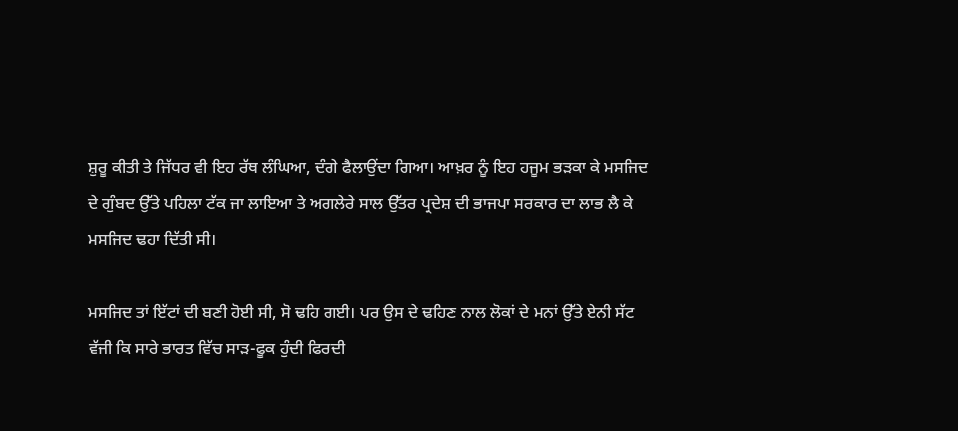ਸ਼ੁਰੂ ਕੀਤੀ ਤੇ ਜਿੱਧਰ ਵੀ ਇਹ ਰੱਥ ਲੰਘਿਆ, ਦੰਗੇ ਫੈਲਾਉਂਦਾ ਗਿਆ। ਆਖ਼ਰ ਨੂੰ ਇਹ ਹਜੂਮ ਭੜਕਾ ਕੇ ਮਸਜਿਦ ਦੇ ਗੁੰਬਦ ਉੱਤੇ ਪਹਿਲਾ ਟੱਕ ਜਾ ਲਾਇਆ ਤੇ ਅਗਲੇਰੇ ਸਾਲ ਉੱਤਰ ਪ੍ਰਦੇਸ਼ ਦੀ ਭਾਜਪਾ ਸਰਕਾਰ ਦਾ ਲਾਭ ਲੈ ਕੇ ਮਸਜਿਦ ਢਹਾ ਦਿੱਤੀ ਸੀ।

ਮਸਜਿਦ ਤਾਂ ਇੱਟਾਂ ਦੀ ਬਣੀ ਹੋਈ ਸੀ, ਸੋ ਢਹਿ ਗਈ। ਪਰ ਉਸ ਦੇ ਢਹਿਣ ਨਾਲ ਲੋਕਾਂ ਦੇ ਮਨਾਂ ਉੱਤੇ ਏਨੀ ਸੱਟ ਵੱਜੀ ਕਿ ਸਾਰੇ ਭਾਰਤ ਵਿੱਚ ਸਾੜ-ਫੂਕ ਹੁੰਦੀ ਫਿਰਦੀ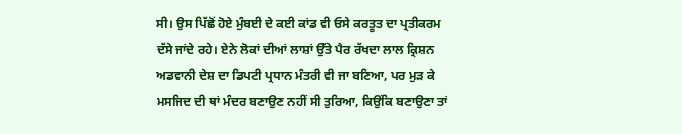ਸੀ। ਉਸ ਪਿੱਛੋਂ ਹੋਏ ਮੁੰਬਈ ਦੇ ਕਈ ਕਾਂਡ ਵੀ ਓਸੇ ਕਰਤੂਤ ਦਾ ਪ੍ਰਤੀਕਰਮ ਦੱਸੇ ਜਾਂਦੇ ਰਹੇ। ਏਨੇ ਲੋਕਾਂ ਦੀਆਂ ਲਾਸ਼ਾਂ ਉੱਤੇ ਪੈਰ ਰੱਖਦਾ ਲਾਲ ਕ੍ਰਿਸ਼ਨ ਅਡਵਾਨੀ ਦੇਸ਼ ਦਾ ਡਿਪਟੀ ਪ੍ਰਧਾਨ ਮੰਤਰੀ ਵੀ ਜਾ ਬਣਿਆ, ਪਰ ਮੁੜ ਕੇ ਮਸਜਿਦ ਦੀ ਥਾਂ ਮੰਦਰ ਬਣਾਉਣ ਨਹੀਂ ਸੀ ਤੁਰਿਆ, ਕਿਉਂਕਿ ਬਣਾਉਣਾ ਤਾਂ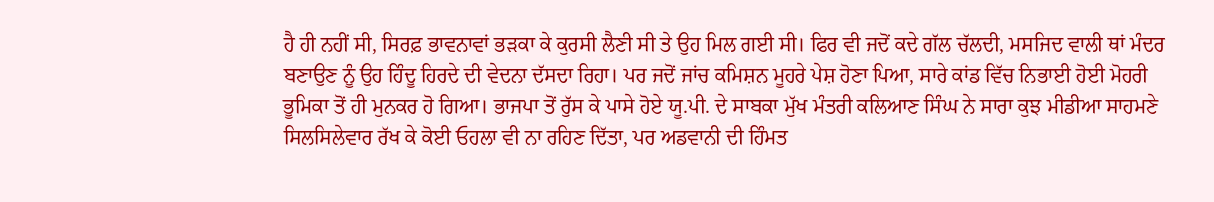ਹੈ ਹੀ ਨਹੀਂ ਸੀ, ਸਿਰਫ਼ ਭਾਵਨਾਵਾਂ ਭੜਕਾ ਕੇ ਕੁਰਸੀ ਲੈਣੀ ਸੀ ਤੇ ਉਹ ਮਿਲ ਗਈ ਸੀ। ਫਿਰ ਵੀ ਜਦੋਂ ਕਦੇ ਗੱਲ ਚੱਲਦੀ, ਮਸਜਿਦ ਵਾਲੀ ਥਾਂ ਮੰਦਰ ਬਣਾਉਣ ਨੂੰ ਉਹ ਹਿੰਦੂ ਹਿਰਦੇ ਦੀ ਵੇਦਨਾ ਦੱਸਦਾ ਰਿਹਾ। ਪਰ ਜਦੋਂ ਜਾਂਚ ਕਮਿਸ਼ਨ ਮੂਹਰੇ ਪੇਸ਼ ਹੋਣਾ ਪਿਆ, ਸਾਰੇ ਕਾਂਡ ਵਿੱਚ ਨਿਭਾਈ ਹੋਈ ਮੋਹਰੀ ਭੂਮਿਕਾ ਤੋਂ ਹੀ ਮੁਨਕਰ ਹੋ ਗਿਆ। ਭਾਜਪਾ ਤੋਂ ਰੁੱਸ ਕੇ ਪਾਸੇ ਹੋਏ ਯੂ.ਪੀ. ਦੇ ਸਾਬਕਾ ਮੁੱਖ ਮੰਤਰੀ ਕਲਿਆਣ ਸਿੰਘ ਨੇ ਸਾਰਾ ਕੁਝ ਮੀਡੀਆ ਸਾਹਮਣੇ ਸਿਲਸਿਲੇਵਾਰ ਰੱਖ ਕੇ ਕੋਈ ਓਹਲਾ ਵੀ ਨਾ ਰਹਿਣ ਦਿੱਤਾ, ਪਰ ਅਡਵਾਨੀ ਦੀ ਹਿੰਮਤ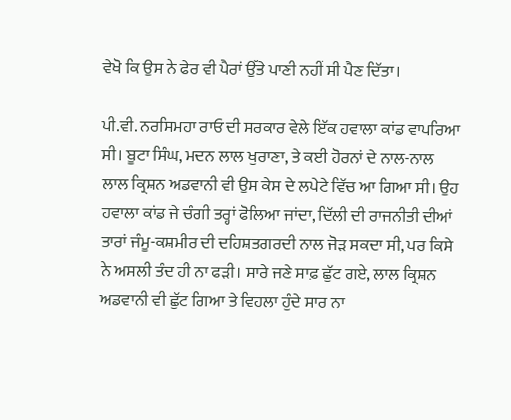ਵੇਖੋ ਕਿ ਉਸ ਨੇ ਫੇਰ ਵੀ ਪੈਰਾਂ ਉੱਤੇ ਪਾਣੀ ਨਹੀਂ ਸੀ ਪੈਣ ਦਿੱਤਾ।

ਪੀ.ਵੀ. ਨਰਸਿਮਹਾ ਰਾਓ ਦੀ ਸਰਕਾਰ ਵੇਲੇ ਇੱਕ ਹਵਾਲਾ ਕਾਂਡ ਵਾਪਰਿਆ ਸੀ। ਬੂਟਾ ਸਿੰਘ, ਮਦਨ ਲਾਲ ਖੁਰਾਣਾ, ਤੇ ਕਈ ਹੋਰਨਾਂ ਦੇ ਨਾਲ-ਨਾਲ ਲਾਲ ਕ੍ਰਿਸ਼ਨ ਅਡਵਾਨੀ ਵੀ ਉਸ ਕੇਸ ਦੇ ਲਪੇਟੇ ਵਿੱਚ ਆ ਗਿਆ ਸੀ। ਉਹ ਹਵਾਲਾ ਕਾਂਡ ਜੇ ਚੰਗੀ ਤਰ੍ਹਾਂ ਫੋਲਿਆ ਜਾਂਦਾ, ਦਿੱਲੀ ਦੀ ਰਾਜਨੀਤੀ ਦੀਆਂ ਤਾਰਾਂ ਜੰਮੂ-ਕਸ਼ਮੀਰ ਦੀ ਦਹਿਸ਼ਤਗਰਦੀ ਨਾਲ ਜੋੜ ਸਕਦਾ ਸੀ, ਪਰ ਕਿਸੇ ਨੇ ਅਸਲੀ ਤੰਦ ਹੀ ਨਾ ਫੜੀ। ਸਾਰੇ ਜਣੇ ਸਾਫ਼ ਛੁੱਟ ਗਏ, ਲਾਲ ਕ੍ਰਿਸ਼ਨ ਅਡਵਾਨੀ ਵੀ ਛੁੱਟ ਗਿਆ ਤੇ ਵਿਹਲਾ ਹੁੰਦੇ ਸਾਰ ਨਾ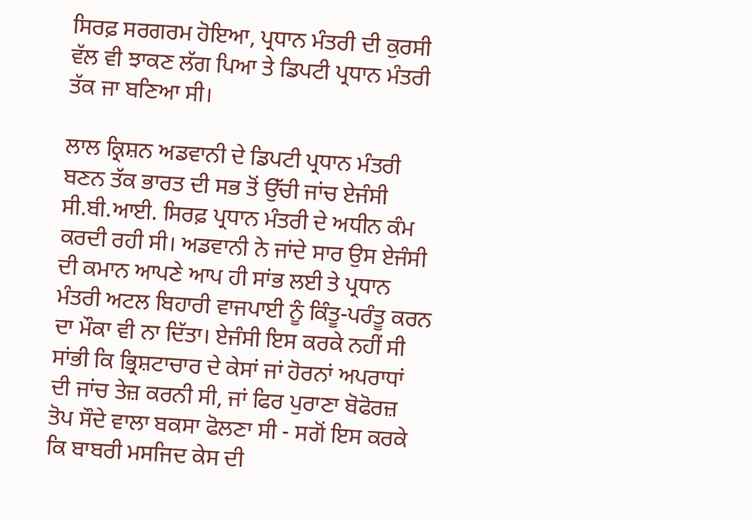ਸਿਰਫ਼ ਸਰਗਰਮ ਹੋਇਆ, ਪ੍ਰਧਾਨ ਮੰਤਰੀ ਦੀ ਕੁਰਸੀ ਵੱਲ ਵੀ ਝਾਕਣ ਲੱਗ ਪਿਆ ਤੇ ਡਿਪਟੀ ਪ੍ਰਧਾਨ ਮੰਤਰੀ ਤੱਕ ਜਾ ਬਣਿਆ ਸੀ।

ਲਾਲ ਕ੍ਰਿਸ਼ਨ ਅਡਵਾਨੀ ਦੇ ਡਿਪਟੀ ਪ੍ਰਧਾਨ ਮੰਤਰੀ ਬਣਨ ਤੱਕ ਭਾਰਤ ਦੀ ਸਭ ਤੋਂ ਉੱਚੀ ਜਾਂਚ ਏਜੰਸੀ ਸੀ.ਬੀ.ਆਈ. ਸਿਰਫ਼ ਪ੍ਰਧਾਨ ਮੰਤਰੀ ਦੇ ਅਧੀਨ ਕੰਮ ਕਰਦੀ ਰਹੀ ਸੀ। ਅਡਵਾਨੀ ਨੇ ਜਾਂਦੇ ਸਾਰ ਉਸ ਏਜੰਸੀ ਦੀ ਕਮਾਨ ਆਪਣੇ ਆਪ ਹੀ ਸਾਂਭ ਲਈ ਤੇ ਪ੍ਰਧਾਨ ਮੰਤਰੀ ਅਟਲ ਬਿਹਾਰੀ ਵਾਜਪਾਈ ਨੂੰ ਕਿੰਤੂ-ਪਰੰਤੂ ਕਰਨ ਦਾ ਮੌਕਾ ਵੀ ਨਾ ਦਿੱਤਾ। ਏਜੰਸੀ ਇਸ ਕਰਕੇ ਨਹੀਂ ਸੀ ਸਾਂਭੀ ਕਿ ਭ੍ਰਿਸ਼ਟਾਚਾਰ ਦੇ ਕੇਸਾਂ ਜਾਂ ਹੋਰਨਾਂ ਅਪਰਾਧਾਂ ਦੀ ਜਾਂਚ ਤੇਜ਼ ਕਰਨੀ ਸੀ, ਜਾਂ ਫਿਰ ਪੁਰਾਣਾ ਬੋਫੋਰਜ਼ ਤੋਪ ਸੌਦੇ ਵਾਲਾ ਬਕਸਾ ਫੋਲਣਾ ਸੀ - ਸਗੋਂ ਇਸ ਕਰਕੇ ਕਿ ਬਾਬਰੀ ਮਸਜਿਦ ਕੇਸ ਦੀ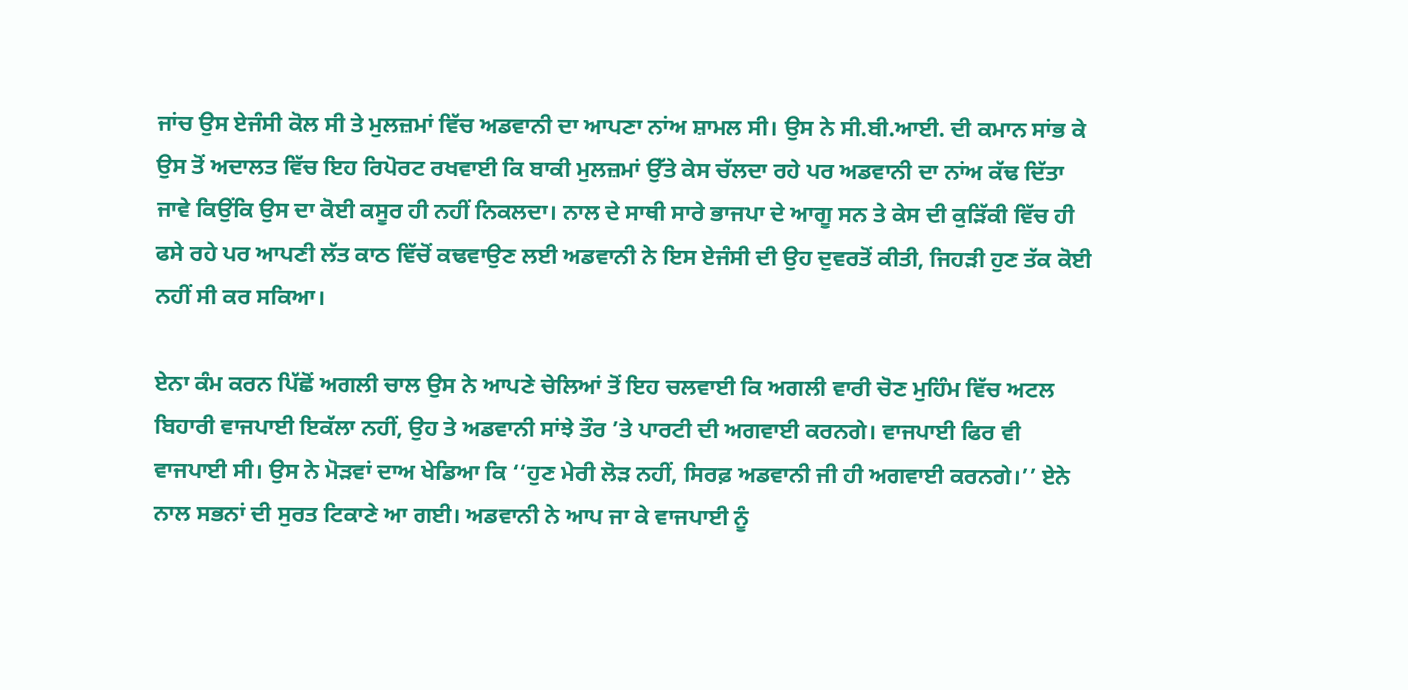ਜਾਂਚ ਉਸ ਏਜੰਸੀ ਕੋਲ ਸੀ ਤੇ ਮੁਲਜ਼ਮਾਂ ਵਿੱਚ ਅਡਵਾਨੀ ਦਾ ਆਪਣਾ ਨਾਂਅ ਸ਼ਾਮਲ ਸੀ। ਉਸ ਨੇ ਸੀ.ਬੀ.ਆਈ. ਦੀ ਕਮਾਨ ਸਾਂਭ ਕੇ ਉਸ ਤੋਂ ਅਦਾਲਤ ਵਿੱਚ ਇਹ ਰਿਪੋਰਟ ਰਖਵਾਈ ਕਿ ਬਾਕੀ ਮੁਲਜ਼ਮਾਂ ਉੱਤੇ ਕੇਸ ਚੱਲਦਾ ਰਹੇ ਪਰ ਅਡਵਾਨੀ ਦਾ ਨਾਂਅ ਕੱਢ ਦਿੱਤਾ ਜਾਵੇ ਕਿਉਂਕਿ ਉਸ ਦਾ ਕੋਈ ਕਸੂਰ ਹੀ ਨਹੀਂ ਨਿਕਲਦਾ। ਨਾਲ ਦੇ ਸਾਥੀ ਸਾਰੇ ਭਾਜਪਾ ਦੇ ਆਗੂ ਸਨ ਤੇ ਕੇਸ ਦੀ ਕੁੜਿੱਕੀ ਵਿੱਚ ਹੀ ਫਸੇ ਰਹੇ ਪਰ ਆਪਣੀ ਲੱਤ ਕਾਠ ਵਿੱਚੋਂ ਕਢਵਾਉਣ ਲਈ ਅਡਵਾਨੀ ਨੇ ਇਸ ਏਜੰਸੀ ਦੀ ਉਹ ਦੁਵਰਤੋਂ ਕੀਤੀ, ਜਿਹੜੀ ਹੁਣ ਤੱਕ ਕੋਈ ਨਹੀਂ ਸੀ ਕਰ ਸਕਿਆ।

ਏਨਾ ਕੰਮ ਕਰਨ ਪਿੱਛੋਂ ਅਗਲੀ ਚਾਲ ਉਸ ਨੇ ਆਪਣੇ ਚੇਲਿਆਂ ਤੋਂ ਇਹ ਚਲਵਾਈ ਕਿ ਅਗਲੀ ਵਾਰੀ ਚੋਣ ਮੁਹਿੰਮ ਵਿੱਚ ਅਟਲ ਬਿਹਾਰੀ ਵਾਜਪਾਈ ਇਕੱਲਾ ਨਹੀਂ, ਉਹ ਤੇ ਅਡਵਾਨੀ ਸਾਂਝੇ ਤੌਰ ’ਤੇ ਪਾਰਟੀ ਦੀ ਅਗਵਾਈ ਕਰਨਗੇ। ਵਾਜਪਾਈ ਫਿਰ ਵੀ ਵਾਜਪਾਈ ਸੀ। ਉਸ ਨੇ ਮੋੜਵਾਂ ਦਾਅ ਖੇਡਿਆ ਕਿ ‘‘ਹੁਣ ਮੇਰੀ ਲੋੜ ਨਹੀਂ, ਸਿਰਫ਼ ਅਡਵਾਨੀ ਜੀ ਹੀ ਅਗਵਾਈ ਕਰਨਗੇ।’’ ਏਨੇ ਨਾਲ ਸਭਨਾਂ ਦੀ ਸੁਰਤ ਟਿਕਾਣੇ ਆ ਗਈ। ਅਡਵਾਨੀ ਨੇ ਆਪ ਜਾ ਕੇ ਵਾਜਪਾਈ ਨੂੰ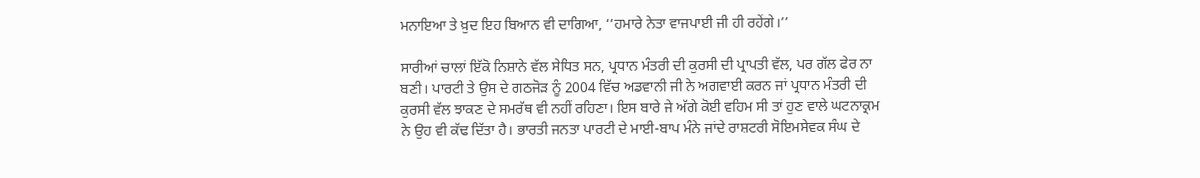ਮਨਾਇਆ ਤੇ ਖ਼ੁਦ ਇਹ ਬਿਆਨ ਵੀ ਦਾਗਿਆ, ‘‘ਹਮਾਰੇ ਨੇਤਾ ਵਾਜਪਾਈ ਜੀ ਹੀ ਰਹੇਂਗੇ।’’

ਸਾਰੀਆਂ ਚਾਲਾਂ ਇੱਕੋ ਨਿਸ਼ਾਨੇ ਵੱਲ ਸੇਧਿਤ ਸਨ, ਪ੍ਰਧਾਨ ਮੰਤਰੀ ਦੀ ਕੁਰਸੀ ਦੀ ਪ੍ਰਾਪਤੀ ਵੱਲ, ਪਰ ਗੱਲ ਫੇਰ ਨਾ ਬਣੀ। ਪਾਰਟੀ ਤੇ ਉਸ ਦੇ ਗਠਜੋੜ ਨੂੰ 2004 ਵਿੱਚ ਅਡਵਾਨੀ ਜੀ ਨੇ ਅਗਵਾਈ ਕਰਨ ਜਾਂ ਪ੍ਰਧਾਨ ਮੰਤਰੀ ਦੀ ਕੁਰਸੀ ਵੱਲ ਝਾਕਣ ਦੇ ਸਮਰੱਥ ਵੀ ਨਹੀਂ ਰਹਿਣਾ। ਇਸ ਬਾਰੇ ਜੇ ਅੱਗੇ ਕੋਈ ਵਹਿਮ ਸੀ ਤਾਂ ਹੁਣ ਵਾਲੇ ਘਟਨਾਕ੍ਰਮ ਨੇ ਉਹ ਵੀ ਕੱਢ ਦਿੱਤਾ ਹੈ। ਭਾਰਤੀ ਜਨਤਾ ਪਾਰਟੀ ਦੇ ਮਾਈ-ਬਾਪ ਮੰਨੇ ਜਾਂਦੇ ਰਾਸ਼ਟਰੀ ਸੋਇਮਸੇਵਕ ਸੰਘ ਦੇ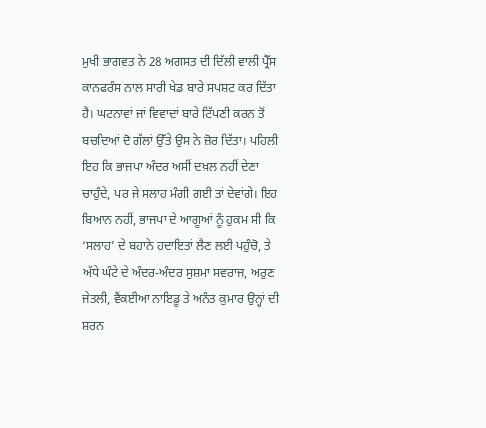ਮੁਖੀ ਭਾਗਵਤ ਨੇ 28 ਅਗਸਤ ਦੀ ਦਿੱਲੀ ਵਾਲੀ ਪ੍ਰੈੱਸ ਕਾਨਫਰੰਸ ਨਾਲ ਸਾਰੀ ਖੇਡ ਬਾਰੇ ਸਪਸ਼ਟ ਕਰ ਦਿੱਤਾ ਹੈ। ਘਟਨਾਵਾਂ ਜਾਂ ਵਿਵਾਦਾਂ ਬਾਰੇ ਟਿੱਪਣੀ ਕਰਨ ਤੋਂ ਬਚਦਿਆਂ ਦੋ ਗੱਲਾਂ ਉੱਤੇ ਉਸ ਨੇ ਜ਼ੋਰ ਦਿੱਤਾ। ਪਹਿਲੀ ਇਹ ਕਿ ਭਾਜਪਾ ਅੰਦਰ ਅਸੀਂ ਦਖ਼ਲ ਨਹੀਂ ਦੇਣਾ ਚਾਹੁੰਦੇ, ਪਰ ਜੇ ਸਲਾਹ ਮੰਗੀ ਗਈ ਤਾਂ ਦੇਵਾਂਗੇ। ਇਹ ਬਿਆਨ ਨਹੀਂ, ਭਾਜਪਾ ਦੇ ਆਗੂਆਂ ਨੂੰ ਹੁਕਮ ਸੀ ਕਿ ‘ਸਲਾਹ’ ਦੇ ਬਹਾਨੇ ਹਦਾਇਤਾਂ ਲੈਣ ਲਈ ਪਹੁੰਚੋ, ਤੇ ਅੱਧੇ ਘੰਟੇ ਦੇ ਅੰਦਰ-ਅੰਦਰ ਸੁਸ਼ਮਾ ਸਵਰਾਜ, ਅਰੁਣ ਜੇਤਲੀ, ਵੈਂਕਈਆ ਨਾਇਡੂ ਤੇ ਅਨੰਤ ਕੁਮਾਰ ਉਨ੍ਹਾਂ ਦੀ ਸ਼ਰਨ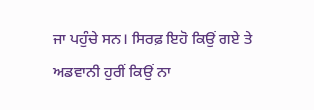ਜਾ ਪਹੁੰਚੇ ਸਨ। ਸਿਰਫ਼ ਇਹੋ ਕਿਉਂ ਗਏ ਤੇ ਅਡਵਾਨੀ ਹੁਰੀਂ ਕਿਉਂ ਨਾ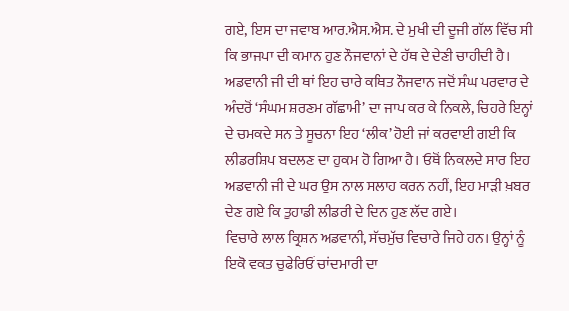ਗਏ, ਇਸ ਦਾ ਜਵਾਬ ਆਰ.ਐਸ.ਐਸ. ਦੇ ਮੁਖੀ ਦੀ ਦੂਜੀ ਗੱਲ ਵਿੱਚ ਸੀ ਕਿ ਭਾਜਪਾ ਦੀ ਕਮਾਨ ਹੁਣ ਨੌਜਵਾਨਾਂ ਦੇ ਹੱਥ ਦੇ ਦੇਣੀ ਚਾਹੀਦੀ ਹੈ। ਅਡਵਾਨੀ ਜੀ ਦੀ ਥਾਂ ਇਹ ਚਾਰੇ ਕਥਿਤ ਨੌਜਵਾਨ ਜਦੋਂ ਸੰਘ ਪਰਵਾਰ ਦੇ ਅੰਦਰੋਂ ‘ਸੰਘਮ ਸ਼ਰਣਮ ਗੱਛਾਮੀ’ ਦਾ ਜਾਪ ਕਰ ਕੇ ਨਿਕਲੇ, ਚਿਹਰੇ ਇਨ੍ਹਾਂ ਦੇ ਚਮਕਦੇ ਸਨ ਤੇ ਸੂਚਨਾ ਇਹ ‘ਲੀਕ’ ਹੋਈ ਜਾਂ ਕਰਵਾਈ ਗਈ ਕਿ ਲੀਡਰਸ਼ਿਪ ਬਦਲਣ ਦਾ ਹੁਕਮ ਹੋ ਗਿਆ ਹੈ। ਓਥੋਂ ਨਿਕਲਦੇ ਸਾਰ ਇਹ ਅਡਵਾਨੀ ਜੀ ਦੇ ਘਰ ਉਸ ਨਾਲ ਸਲਾਹ ਕਰਨ ਨਹੀਂ, ਇਹ ਮਾੜੀ ਖ਼ਬਰ ਦੇਣ ਗਏ ਕਿ ਤੁਹਾਡੀ ਲੀਡਰੀ ਦੇ ਦਿਨ ਹੁਣ ਲੱਦ ਗਏ।
ਵਿਚਾਰੇ ਲਾਲ ਕ੍ਰਿਸ਼ਨ ਅਡਵਾਨੀ, ਸੱਚਮੁੱਚ ਵਿਚਾਰੇ ਜਿਹੇ ਹਨ। ਉਨ੍ਹਾਂ ਨੂੰ ਇਕੋ ਵਕਤ ਚੁਫੇਰਿਓਂ ਚਾਂਦਮਾਰੀ ਦਾ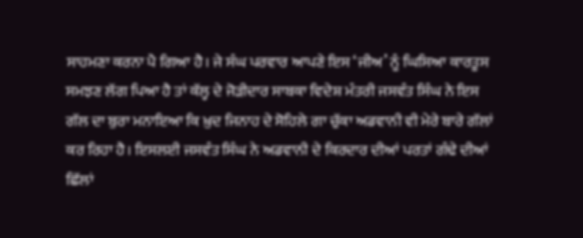ਸਾਹਮਣਾ ਕਰਨਾ ਪੈ ਗਿਆ ਹੈ। ਜੇ ਸੰਘ ਪਰਵਾਰ ਆਪਣੇ ਇਸ ‘ਜੀਅ’ ਨੂੰ ਘਿਸਿਆ ਕਾਰਤੂਸ ਸਮਝਣ ਲੱਗ ਪਿਆ ਹੈ ਤਾਂ ਕੱਲ੍ਹ ਦੇ ਜੋੜੀਦਾਰ ਸਾਬਕਾ ਵਿਦੇਸ਼ ਮੰਤਰੀ ਜਸਵੰਤ ਸਿੰਘ ਨੇ ਇਸ ਗੱਲ ਦਾ ਬੁਰਾ ਮਨਾਇਆ ਕਿ ਖ਼ੁਦ ਜਿਨਾਹ ਦੇ ਸੋਹਿਲੇ ਗਾ ਚੁੱਕਾ ਅਡਵਾਨੀ ਵੀ ਮੇਰੇ ਬਾਰੇ ਗੱਲਾਂ ਕਰ ਰਿਹਾ ਹੈ। ਇਸਲਈ ਜਸਵੰਤ ਸਿੰਘ ਨੇ ਅਡਵਾਨੀ ਦੇ ਕਿਰਦਾਰ ਦੀਆਂ ਪਰਤਾਂ ਗੰਢੇ ਦੀਆਂ ਛਿੱਲਾਂ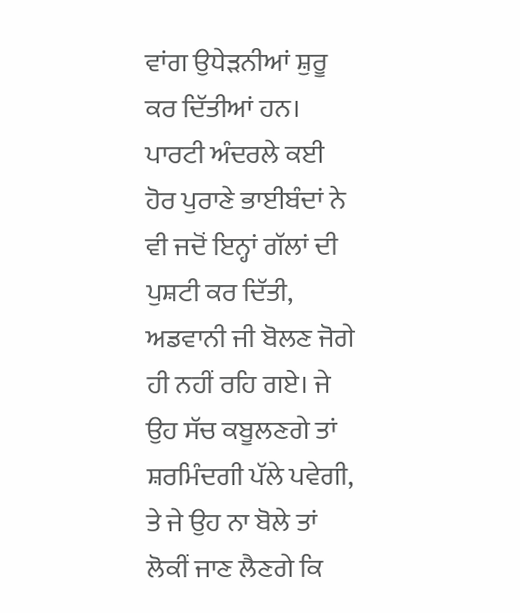ਵਾਂਗ ਉਧੇੜਨੀਆਂ ਸ਼ੁਰੂ ਕਰ ਦਿੱਤੀਆਂ ਹਨ। ਪਾਰਟੀ ਅੰਦਰਲੇ ਕਈ ਹੋਰ ਪੁਰਾਣੇ ਭਾਈਬੰਦਾਂ ਨੇ ਵੀ ਜਦੋਂ ਇਨ੍ਹਾਂ ਗੱਲਾਂ ਦੀ ਪੁਸ਼ਟੀ ਕਰ ਦਿੱਤੀ, ਅਡਵਾਨੀ ਜੀ ਬੋਲਣ ਜੋਗੇ ਹੀ ਨਹੀਂ ਰਹਿ ਗਏ। ਜੇ ਉਹ ਸੱਚ ਕਬੂਲਣਗੇ ਤਾਂ ਸ਼ਰਮਿੰਦਗੀ ਪੱਲੇ ਪਵੇਗੀ, ਤੇ ਜੇ ਉਹ ਨਾ ਬੋਲੇ ਤਾਂ ਲੋਕੀਂ ਜਾਣ ਲੈਣਗੇ ਕਿ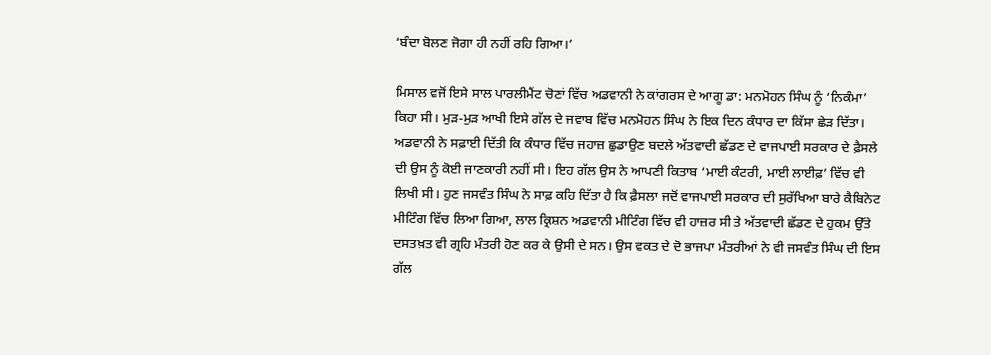‘ਬੰਦਾ ਬੋਲਣ ਜੋਗਾ ਹੀ ਨਹੀਂ ਰਹਿ ਗਿਆ।’

ਮਿਸਾਲ ਵਜੋਂ ਇਸੇ ਸਾਲ ਪਾਰਲੀਮੈਂਟ ਚੋਣਾਂ ਵਿੱਚ ਅਡਵਾਨੀ ਨੇ ਕਾਂਗਰਸ ਦੇ ਆਗੂ ਡਾ: ਮਨਮੋਹਨ ਸਿੰਘ ਨੂੰ ‘ਨਿਕੰਮਾ’ ਕਿਹਾ ਸੀ। ਮੁੜ-ਮੁੜ ਆਖੀ ਇਸੇ ਗੱਲ ਦੇ ਜਵਾਬ ਵਿੱਚ ਮਨਮੋਹਨ ਸਿੰਘ ਨੇ ਇਕ ਦਿਨ ਕੰਧਾਰ ਦਾ ਕਿੱਸਾ ਛੇੜ ਦਿੱਤਾ। ਅਡਵਾਨੀ ਨੇ ਸਫ਼ਾਈ ਦਿੱਤੀ ਕਿ ਕੰਧਾਰ ਵਿੱਚ ਜਹਾਜ਼ ਛੁਡਾਉਣ ਬਦਲੇ ਅੱਤਵਾਦੀ ਛੱਡਣ ਦੇ ਵਾਜਪਾਈ ਸਰਕਾਰ ਦੇ ਫ਼ੈਸਲੇ ਦੀ ਉਸ ਨੂੰ ਕੋਈ ਜਾਣਕਾਰੀ ਨਹੀਂ ਸੀ। ਇਹ ਗੱਲ ਉਸ ਨੇ ਆਪਣੀ ਕਿਤਾਬ ‘ਮਾਈ ਕੰਟਰੀ, ਮਾਈ ਲਾਈਫ਼’ ਵਿੱਚ ਵੀ ਲਿਖੀ ਸੀ। ਹੁਣ ਜਸਵੰਤ ਸਿੰਘ ਨੇ ਸਾਫ਼ ਕਹਿ ਦਿੱਤਾ ਹੈ ਕਿ ਫ਼ੈਸਲਾ ਜਦੋਂ ਵਾਜਪਾਈ ਸਰਕਾਰ ਦੀ ਸੁਰੱਖਿਆ ਬਾਰੇ ਕੈਬਿਨੇਟ ਮੀਟਿੰਗ ਵਿੱਚ ਲਿਆ ਗਿਆ, ਲਾਲ ਕ੍ਰਿਸ਼ਨ ਅਡਵਾਨੀ ਮੀਟਿੰਗ ਵਿੱਚ ਵੀ ਹਾਜ਼ਰ ਸੀ ਤੇ ਅੱਤਵਾਦੀ ਛੱਡਣ ਦੇ ਹੁਕਮ ਉੱਤੇ ਦਸਤਖ਼ਤ ਵੀ ਗ੍ਰਹਿ ਮੰਤਰੀ ਹੋਣ ਕਰ ਕੇ ਉਸੀ ਦੇ ਸਨ। ਉਸ ਵਕਤ ਦੇ ਦੋ ਭਾਜਪਾ ਮੰਤਰੀਆਂ ਨੇ ਵੀ ਜਸਵੰਤ ਸਿੰਘ ਦੀ ਇਸ ਗੱਲ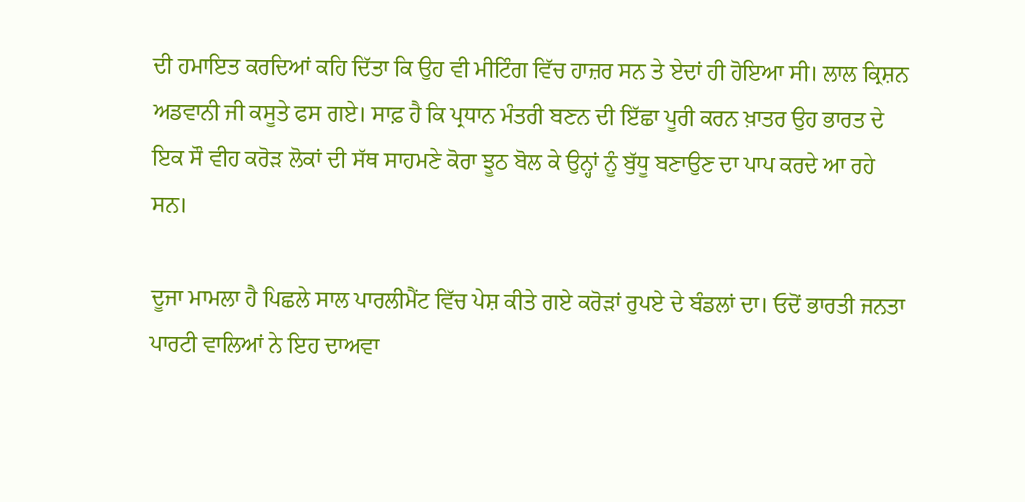ਦੀ ਹਮਾਇਤ ਕਰਦਿਆਂ ਕਹਿ ਦਿੱਤਾ ਕਿ ਉਹ ਵੀ ਮੀਟਿੰਗ ਵਿੱਚ ਹਾਜ਼ਰ ਸਨ ਤੇ ਏਦਾਂ ਹੀ ਹੋਇਆ ਸੀ। ਲਾਲ ਕ੍ਰਿਸ਼ਨ ਅਡਵਾਨੀ ਜੀ ਕਸੂਤੇ ਫਸ ਗਏ। ਸਾਫ਼ ਹੈ ਕਿ ਪ੍ਰਧਾਨ ਮੰਤਰੀ ਬਣਨ ਦੀ ਇੱਛਾ ਪੂਰੀ ਕਰਨ ਖ਼ਾਤਰ ਉਹ ਭਾਰਤ ਦੇ ਇਕ ਸੌ ਵੀਹ ਕਰੋੜ ਲੋਕਾਂ ਦੀ ਸੱਥ ਸਾਹਮਣੇ ਕੋਰਾ ਝੂਠ ਬੋਲ ਕੇ ਉਨ੍ਹਾਂ ਨੂੰ ਬੁੱਧੂ ਬਣਾਉਣ ਦਾ ਪਾਪ ਕਰਦੇ ਆ ਰਹੇ ਸਨ।

ਦੂਜਾ ਮਾਮਲਾ ਹੈ ਪਿਛਲੇ ਸਾਲ ਪਾਰਲੀਮੈਂਟ ਵਿੱਚ ਪੇਸ਼ ਕੀਤੇ ਗਏ ਕਰੋੜਾਂ ਰੁਪਏ ਦੇ ਬੰਡਲਾਂ ਦਾ। ਓਦੋਂ ਭਾਰਤੀ ਜਨਤਾ ਪਾਰਟੀ ਵਾਲਿਆਂ ਨੇ ਇਹ ਦਾਅਵਾ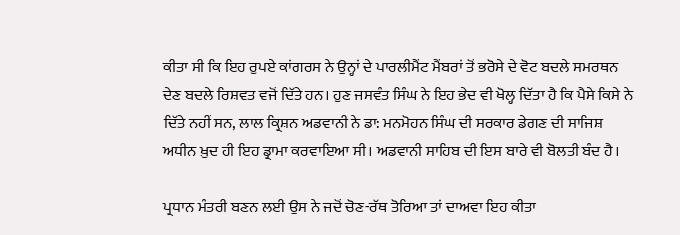ਕੀਤਾ ਸੀ ਕਿ ਇਹ ਰੁਪਏ ਕਾਂਗਰਸ ਨੇ ਉਨ੍ਹਾਂ ਦੇ ਪਾਰਲੀਮੈਂਟ ਮੈਂਬਰਾਂ ਤੋਂ ਭਰੋਸੇ ਦੇ ਵੋਟ ਬਦਲੇ ਸਮਰਥਨ ਦੇਣ ਬਦਲੇ ਰਿਸ਼ਵਤ ਵਜੋਂ ਦਿੱਤੇ ਹਨ। ਹੁਣ ਜਸਵੰਤ ਸਿੰਘ ਨੇ ਇਹ ਭੇਦ ਵੀ ਖੋਲ੍ਹ ਦਿੱਤਾ ਹੈ ਕਿ ਪੈਸੇ ਕਿਸੇ ਨੇ ਦਿੱਤੇ ਨਹੀਂ ਸਨ, ਲਾਲ ਕ੍ਰਿਸ਼ਨ ਅਡਵਾਨੀ ਨੇ ਡਾ: ਮਨਮੋਹਨ ਸਿੰਘ ਦੀ ਸਰਕਾਰ ਡੇਗਣ ਦੀ ਸਾਜਿਸ਼ ਅਧੀਨ ਖ਼ੁਦ ਹੀ ਇਹ ਡ੍ਰਾਮਾ ਕਰਵਾਇਆ ਸੀ। ਅਡਵਾਨੀ ਸਾਹਿਬ ਦੀ ਇਸ ਬਾਰੇ ਵੀ ਬੋਲਤੀ ਬੰਦ ਹੈ।

ਪ੍ਰਧਾਨ ਮੰਤਰੀ ਬਣਨ ਲਈ ਉਸ ਨੇ ਜਦੋਂ ਚੋਣ-ਰੱਥ ਤੋਰਿਆ ਤਾਂ ਦਾਅਵਾ ਇਹ ਕੀਤਾ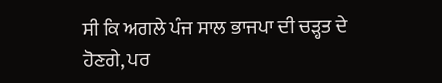ਸੀ ਕਿ ਅਗਲੇ ਪੰਜ ਸਾਲ ਭਾਜਪਾ ਦੀ ਚੜ੍ਹਤ ਦੇ ਹੋਣਗੇ, ਪਰ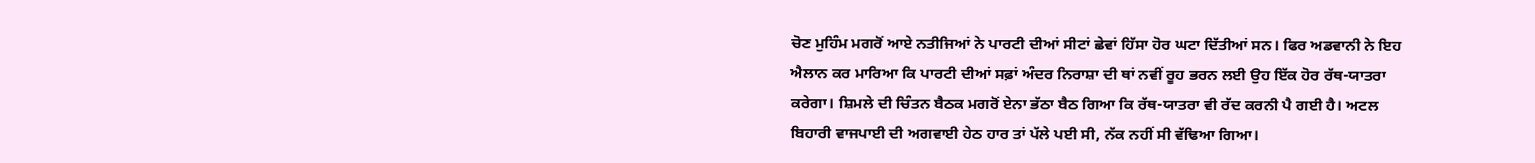ਚੋਣ ਮੁਹਿੰਮ ਮਗਰੋਂ ਆਏ ਨਤੀਜਿਆਂ ਨੇ ਪਾਰਟੀ ਦੀਆਂ ਸੀਟਾਂ ਛੇਵਾਂ ਹਿੱਸਾ ਹੋਰ ਘਟਾ ਦਿੱਤੀਆਂ ਸਨ। ਫਿਰ ਅਡਵਾਨੀ ਨੇ ਇਹ ਐਲਾਨ ਕਰ ਮਾਰਿਆ ਕਿ ਪਾਰਟੀ ਦੀਆਂ ਸਫ਼ਾਂ ਅੰਦਰ ਨਿਰਾਸ਼ਾ ਦੀ ਥਾਂ ਨਵੀਂ ਰੂਹ ਭਰਨ ਲਈ ਉਹ ਇੱਕ ਹੋਰ ਰੱਥ-ਯਾਤਰਾ ਕਰੇਗਾ। ਸ਼ਿਮਲੇ ਦੀ ਚਿੰਤਨ ਬੈਠਕ ਮਗਰੋਂ ਏਨਾ ਭੱਠਾ ਬੈਠ ਗਿਆ ਕਿ ਰੱਥ-ਯਾਤਰਾ ਵੀ ਰੱਦ ਕਰਨੀ ਪੈ ਗਈ ਹੈ। ਅਟਲ ਬਿਹਾਰੀ ਵਾਜਪਾਈ ਦੀ ਅਗਵਾਈ ਹੇਠ ਹਾਰ ਤਾਂ ਪੱਲੇ ਪਈ ਸੀ, ਨੱਕ ਨਹੀਂ ਸੀ ਵੱਢਿਆ ਗਿਆ।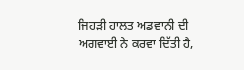ਜਿਹੜੀ ਹਾਲਤ ਅਡਵਾਨੀ ਦੀ ਅਗਵਾਈ ਨੇ ਕਰਵਾ ਦਿੱਤੀ ਹੈ,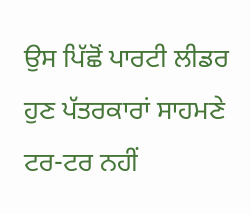ਉਸ ਪਿੱਛੋਂ ਪਾਰਟੀ ਲੀਡਰ ਹੁਣ ਪੱਤਰਕਾਰਾਂ ਸਾਹਮਣੇ ਟਰ-ਟਰ ਨਹੀਂ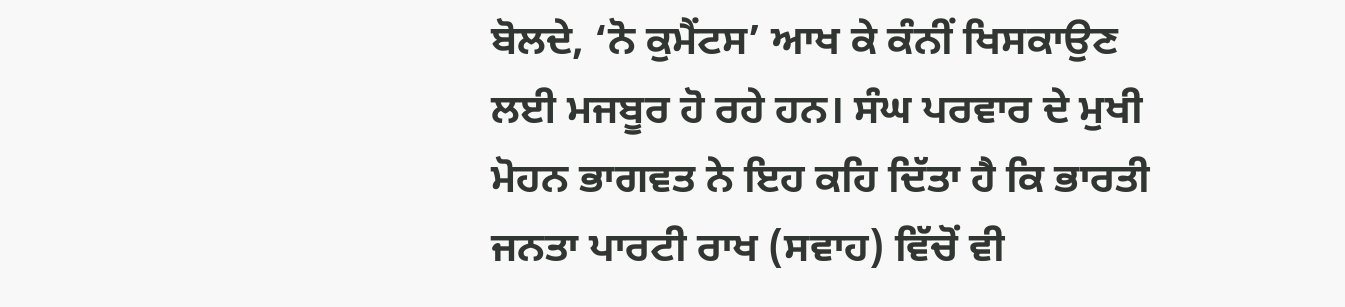ਬੋਲਦੇ, ‘ਨੋ ਕੁਮੈਂਟਸ’ ਆਖ ਕੇ ਕੰਨੀਂ ਖਿਸਕਾਉਣ ਲਈ ਮਜਬੂਰ ਹੋ ਰਹੇ ਹਨ। ਸੰਘ ਪਰਵਾਰ ਦੇ ਮੁਖੀ ਮੋਹਨ ਭਾਗਵਤ ਨੇ ਇਹ ਕਹਿ ਦਿੱਤਾ ਹੈ ਕਿ ਭਾਰਤੀ ਜਨਤਾ ਪਾਰਟੀ ਰਾਖ (ਸਵਾਹ) ਵਿੱਚੋਂ ਵੀ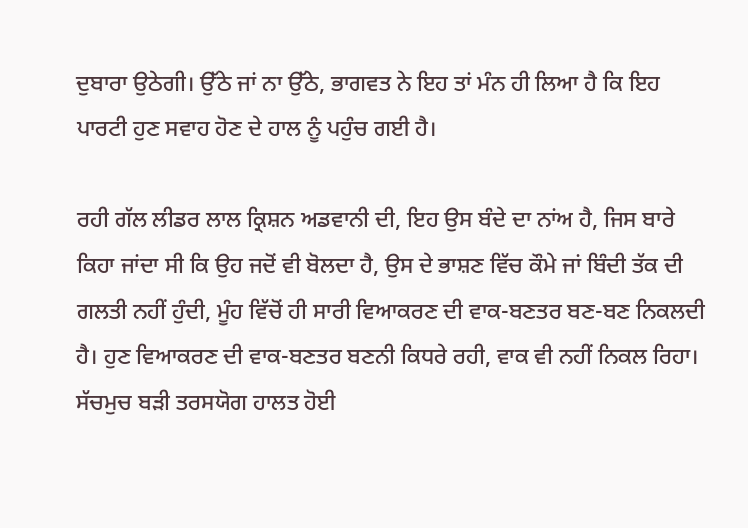ਦੁਬਾਰਾ ਉਠੇਗੀ। ਉੱਠੇ ਜਾਂ ਨਾ ਉੱਠੇ, ਭਾਗਵਤ ਨੇ ਇਹ ਤਾਂ ਮੰਨ ਹੀ ਲਿਆ ਹੈ ਕਿ ਇਹ ਪਾਰਟੀ ਹੁਣ ਸਵਾਹ ਹੋਣ ਦੇ ਹਾਲ ਨੂੰ ਪਹੁੰਚ ਗਈ ਹੈ।

ਰਹੀ ਗੱਲ ਲੀਡਰ ਲਾਲ ਕ੍ਰਿਸ਼ਨ ਅਡਵਾਨੀ ਦੀ, ਇਹ ਉਸ ਬੰਦੇ ਦਾ ਨਾਂਅ ਹੈ, ਜਿਸ ਬਾਰੇ ਕਿਹਾ ਜਾਂਦਾ ਸੀ ਕਿ ਉਹ ਜਦੋਂ ਵੀ ਬੋਲਦਾ ਹੈ, ਉਸ ਦੇ ਭਾਸ਼ਣ ਵਿੱਚ ਕੌਮੇ ਜਾਂ ਬਿੰਦੀ ਤੱਕ ਦੀ ਗਲਤੀ ਨਹੀਂ ਹੁੰਦੀ, ਮੂੰਹ ਵਿੱਚੋਂ ਹੀ ਸਾਰੀ ਵਿਆਕਰਣ ਦੀ ਵਾਕ-ਬਣਤਰ ਬਣ-ਬਣ ਨਿਕਲਦੀ ਹੈ। ਹੁਣ ਵਿਆਕਰਣ ਦੀ ਵਾਕ-ਬਣਤਰ ਬਣਨੀ ਕਿਧਰੇ ਰਹੀ, ਵਾਕ ਵੀ ਨਹੀਂ ਨਿਕਲ ਰਿਹਾ। ਸੱਚਮੁਚ ਬੜੀ ਤਰਸਯੋਗ ਹਾਲਤ ਹੋਈ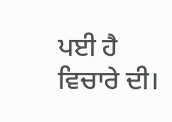ਪਈ ਹੈ ਵਿਚਾਰੇ ਦੀ।